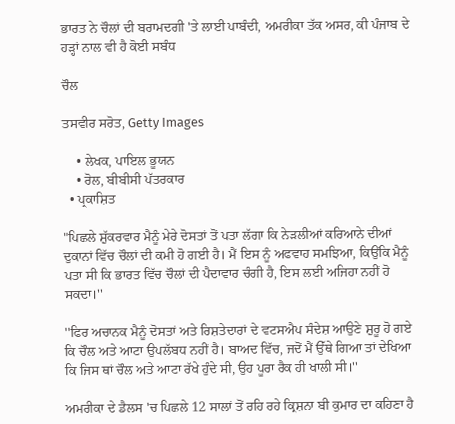ਭਾਰਤ ਨੇ ਚੌਲਾਂ ਦੀ ਬਰਾਮਦਗੀ 'ਤੇ ਲਾਈ ਪਾਬੰਦੀ, ਅਮਰੀਕਾ ਤੱਕ ਅਸਰ, ਕੀ ਪੰਜਾਬ ਦੇ ਹੜ੍ਹਾਂ ਨਾਲ ਵੀ ਹੈ ਕੋਈ ਸਬੰਧ

ਚੌਲ

ਤਸਵੀਰ ਸਰੋਤ, Getty Images

    • ਲੇਖਕ, ਪਾਇਲ ਭੂਯਨ
    • ਰੋਲ, ਬੀਬੀਸੀ ਪੱਤਰਕਾਰ
  • ਪ੍ਰਕਾਸ਼ਿਤ

"ਪਿਛਲੇ ਸ਼ੁੱਕਰਵਾਰ ਮੈਨੂੰ ਮੇਰੇ ਦੋਸਤਾਂ ਤੋਂ ਪਤਾ ਲੱਗਾ ਕਿ ਨੇੜਲੀਆਂ ਕਰਿਆਨੇ ਦੀਆਂ ਦੁਕਾਨਾਂ ਵਿੱਚ ਚੌਲਾਂ ਦੀ ਕਮੀ ਹੋ ਗਈ ਹੈ। ਮੈਂ ਇਸ ਨੂੰ ਅਫਵਾਹ ਸਮਝਿਆ, ਕਿਉਂਕਿ ਮੈਨੂੰ ਪਤਾ ਸੀ ਕਿ ਭਾਰਤ ਵਿੱਚ ਚੌਲਾਂ ਦੀ ਪੈਦਾਵਾਰ ਚੰਗੀ ਹੈ, ਇਸ ਲਈ ਅਜਿਹਾ ਨਹੀਂ ਹੋ ਸਕਦਾ।''

''ਫਿਰ ਅਚਾਨਕ ਮੈਨੂੰ ਦੋਸਤਾਂ ਅਤੇ ਰਿਸ਼ਤੇਦਾਰਾਂ ਦੇ ਵਟਸਐਪ ਸੰਦੇਸ਼ ਆਉਣੇ ਸ਼ੁਰੂ ਹੋ ਗਏ ਕਿ ਚੌਲ ਅਤੇ ਆਟਾ ਉਪਲੱਬਧ ਨਹੀਂ ਹੈ। ਬਾਅਦ ਵਿੱਚ, ਜਦੋਂ ਮੈਂ ਉੱਥੇ ਗਿਆ ਤਾਂ ਦੇਖਿਆ ਕਿ ਜਿਸ ਥਾਂ ਚੌਲ ਅਤੇ ਆਟਾ ਰੱਖੇ ਹੁੰਦੇ ਸੀ, ਉਹ ਪੂਰਾ ਰੈਕ ਹੀ ਖਾਲੀ ਸੀ।''

ਅਮਰੀਕਾ ਦੇ ਡੈਲਸ 'ਚ ਪਿਛਲੇ 12 ਸਾਲਾਂ ਤੋਂ ਰਹਿ ਰਹੇ ਕ੍ਰਿਸ਼ਨਾ ਬੀ ਕੁਮਾਰ ਦਾ ਕਹਿਣਾ ਹੈ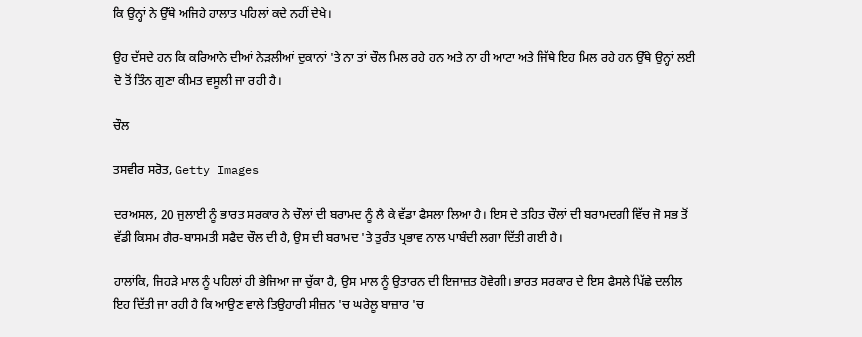ਕਿ ਉਨ੍ਹਾਂ ਨੇ ਉੱਥੇ ਅਜਿਹੇ ਹਾਲਾਤ ਪਹਿਲਾਂ ਕਦੇ ਨਹੀਂ ਦੇਖੇ।

ਉਹ ਦੱਸਦੇ ਹਨ ਕਿ ਕਰਿਆਨੇ ਦੀਆਂ ਨੇੜਲੀਆਂ ਦੁਕਾਨਾਂ 'ਤੇ ਨਾ ਤਾਂ ਚੌਲ ਮਿਲ ਰਹੇ ਹਨ ਅਤੇ ਨਾ ਹੀ ਆਟਾ ਅਤੇ ਜਿੱਥੇ ਇਹ ਮਿਲ ਰਹੇ ਹਨ ਉੱਥੇ ਉਨ੍ਹਾਂ ਲਈ ਦੋ ਤੋਂ ਤਿੰਨ ਗੁਣਾ ਕੀਮਤ ਵਸੂਲੀ ਜਾ ਰਹੀ ਹੈ।

ਚੌਲ

ਤਸਵੀਰ ਸਰੋਤ, Getty Images

ਦਰਅਸਲ, 20 ਜੁਲਾਈ ਨੂੰ ਭਾਰਤ ਸਰਕਾਰ ਨੇ ਚੌਲਾਂ ਦੀ ਬਰਾਮਦ ਨੂੰ ਲੈ ਕੇ ਵੱਡਾ ਫੈਸਲਾ ਲਿਆ ਹੈ। ਇਸ ਦੇ ਤਹਿਤ ਚੌਲਾਂ ਦੀ ਬਰਾਮਦਗੀ ਵਿੱਚ ਜੋ ਸਭ ਤੋਂ ਵੱਡੀ ਕਿਸਮ ਗੈਰ-ਬਾਸਮਤੀ ਸਫੈਦ ਚੌਲ ਦੀ ਹੈ, ਉਸ ਦੀ ਬਰਾਮਦ 'ਤੇ ਤੁਰੰਤ ਪ੍ਰਭਾਵ ਨਾਲ ਪਾਬੰਦੀ ਲਗਾ ਦਿੱਤੀ ਗਈ ਹੈ।

ਹਾਲਾਂਕਿ, ਜਿਹੜੇ ਮਾਲ ਨੂੰ ਪਹਿਲਾਂ ਹੀ ਭੇਜਿਆ ਜਾ ਚੁੱਕਾ ਹੈ, ਉਸ ਮਾਲ ਨੂੰ ਉਤਾਰਨ ਦੀ ਇਜਾਜ਼ਤ ਹੋਵੇਗੀ। ਭਾਰਤ ਸਰਕਾਰ ਦੇ ਇਸ ਫੈਸਲੇ ਪਿੱਛੇ ਦਲੀਲ ਇਹ ਦਿੱਤੀ ਜਾ ਰਹੀ ਹੈ ਕਿ ਆਉਣ ਵਾਲੇ ਤਿਉਹਾਰੀ ਸੀਜ਼ਨ 'ਚ ਘਰੇਲੂ ਬਾਜ਼ਾਰ 'ਚ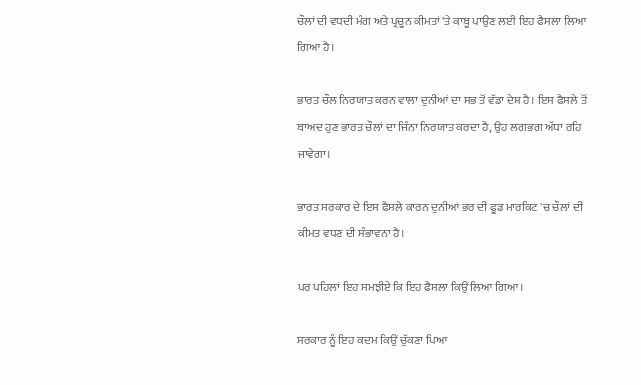ਚੌਲਾਂ ਦੀ ਵਧਦੀ ਮੰਗ ਅਤੇ ਪ੍ਰਚੂਨ ਕੀਮਤਾਂ 'ਤੇ ਕਾਬੂ ਪਾਉਣ ਲਈ ਇਹ ਫੈਸਲਾ ਲਿਆ ਗਿਆ ਹੈ।

ਭਾਰਤ ਚੌਲ ਨਿਰਯਾਤ ਕਰਨ ਵਾਲਾ ਦੁਨੀਆਂ ਦਾ ਸਭ ਤੋਂ ਵੱਡਾ ਦੇਸ਼ ਹੈ। ਇਸ ਫੈਸਲੇ ਤੋਂ ਬਾਅਦ ਹੁਣ ਭਾਰਤ ਚੌਲਾਂ ਦਾ ਜਿੰਨਾ ਨਿਰਯਾਤ ਕਰਦਾ ਹੈ, ਉਹ ਲਗਭਗ ਅੱਧਾ ਰਹਿ ਜਾਵੇਗਾ।

ਭਾਰਤ ਸਰਕਾਰ ਦੇ ਇਸ ਫੈਸਲੇ ਕਾਰਨ ਦੁਨੀਆਂ ਭਰ ਦੀ ਫੂਡ ਮਾਰਕਿਟ 'ਚ ਚੌਲਾਂ ਦੀ ਕੀਮਤ ਵਧਣ ਦੀ ਸੰਭਾਵਨਾ ਹੈ।

ਪਰ ਪਹਿਲਾਂ ਇਹ ਸਮਝੀਏ ਕਿ ਇਹ ਫੈਸਲਾ ਕਿਉਂ ਲਿਆ ਗਿਆ।

ਸਰਕਾਰ ਨੂੰ ਇਹ ਕਦਮ ਕਿਉਂ ਚੁੱਕਣਾ ਪਿਆ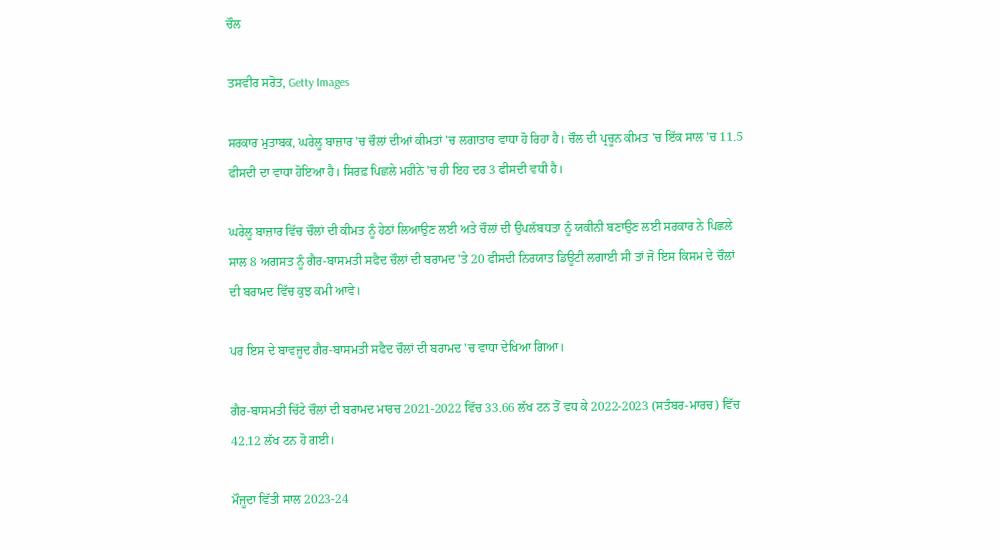ਚੌਲ

ਤਸਵੀਰ ਸਰੋਤ, Getty Images

ਸਰਕਾਰ ਮੁਤਾਬਕ, ਘਰੇਲੂ ਬਾਜ਼ਾਰ 'ਚ ਚੌਲਾਂ ਦੀਆਂ ਕੀਮਤਾਂ 'ਚ ਲਗਾਤਾਰ ਵਾਧਾ ਹੋ ਰਿਹਾ ਹੈ। ਚੌਲ ਦੀ ਪ੍ਰਚੂਨ ਕੀਮਤ 'ਚ ਇੱਕ ਸਾਲ 'ਚ 11.5 ਫੀਸਦੀ ਦਾ ਵਾਧਾ ਹੋਇਆ ਹੈ। ਸਿਰਫ਼ ਪਿਛਲੇ ਮਹੀਨੇ 'ਚ ਹੀ ਇਹ ਦਰ 3 ਫੀਸਦੀ ਵਧੀ ਹੈ।

ਘਰੇਲੂ ਬਾਜ਼ਾਰ ਵਿੱਚ ਚੌਲਾਂ ਦੀ ਕੀਮਤ ਨੂੰ ਹੇਠਾਂ ਲਿਆਉਣ ਲਈ ਅਤੇ ਚੌਲਾਂ ਦੀ ਉਪਲੱਬਧਤਾ ਨੂੰ ਯਕੀਨੀ ਬਣਾਉਣ ਲਈ ਸਰਕਾਰ ਨੇ ਪਿਛਲੇ ਸਾਲ 8 ਅਗਸਤ ਨੂੰ ਗੈਰ-ਬਾਸਮਤੀ ਸਫੈਦ ਚੌਲਾਂ ਦੀ ਬਰਾਮਦ 'ਤੇ 20 ਫੀਸਦੀ ਨਿਰਯਾਤ ਡਿਊਟੀ ਲਗਾਈ ਸੀ ਤਾਂ ਜੋ ਇਸ ਕਿਸਮ ਦੇ ਚੌਲਾਂ ਦੀ ਬਰਾਮਦ ਵਿੱਚ ਕੁਝ ਕਮੀ ਆਵੇ।

ਪਰ ਇਸ ਦੇ ਬਾਵਜੂਦ ਗੈਰ-ਬਾਸਮਤੀ ਸਫੈਦ ਚੌਲਾਂ ਦੀ ਬਰਾਮਦ 'ਚ ਵਾਧਾ ਦੇਖਿਆ ਗਿਆ।

ਗੈਰ-ਬਾਸਮਤੀ ਚਿੱਟੇ ਚੌਲਾਂ ਦੀ ਬਰਾਮਦ ਮਾਰਚ 2021-2022 ਵਿੱਚ 33.66 ਲੱਖ ਟਨ ਤੋਂ ਵਧ ਕੇ 2022-2023 (ਸਤੰਬਰ-ਮਾਰਚ) ਵਿੱਚ 42.12 ਲੱਖ ਟਨ ਹੋ ਗਈ।

ਮੌਜੂਦਾ ਵਿੱਤੀ ਸਾਲ 2023-24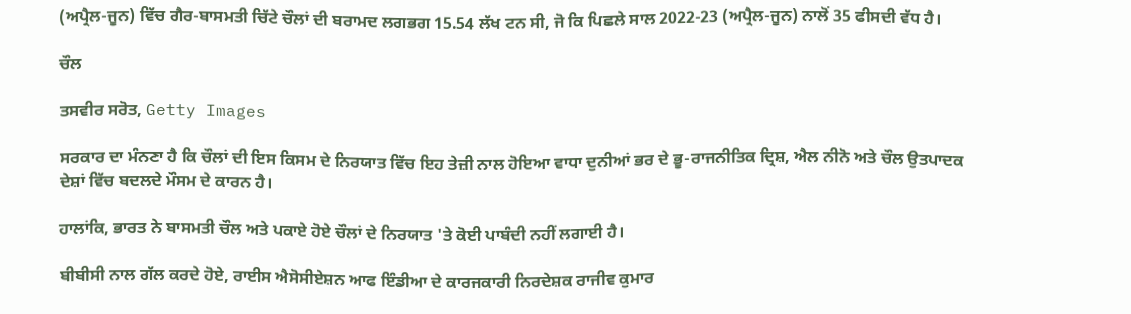(ਅਪ੍ਰੈਲ-ਜੂਨ) ਵਿੱਚ ਗੈਰ-ਬਾਸਮਤੀ ਚਿੱਟੇ ਚੌਲਾਂ ਦੀ ਬਰਾਮਦ ਲਗਭਗ 15.54 ਲੱਖ ਟਨ ਸੀ, ਜੋ ਕਿ ਪਿਛਲੇ ਸਾਲ 2022-23 (ਅਪ੍ਰੈਲ-ਜੂਨ) ਨਾਲੋਂ 35 ਫੀਸਦੀ ਵੱਧ ਹੈ।

ਚੌਲ

ਤਸਵੀਰ ਸਰੋਤ, Getty Images

ਸਰਕਾਰ ਦਾ ਮੰਨਣਾ ਹੈ ਕਿ ਚੌਲਾਂ ਦੀ ਇਸ ਕਿਸਮ ਦੇ ਨਿਰਯਾਤ ਵਿੱਚ ਇਹ ਤੇਜ਼ੀ ਨਾਲ ਹੋਇਆ ਵਾਧਾ ਦੁਨੀਆਂ ਭਰ ਦੇ ਭੂ-ਰਾਜਨੀਤਿਕ ਦ੍ਰਿਸ਼, ਐਲ ਨੀਨੋ ਅਤੇ ਚੌਲ ਉਤਪਾਦਕ ਦੇਸ਼ਾਂ ਵਿੱਚ ਬਦਲਦੇ ਮੌਸਮ ਦੇ ਕਾਰਨ ਹੈ।

ਹਾਲਾਂਕਿ, ਭਾਰਤ ਨੇ ਬਾਸਮਤੀ ਚੌਲ ਅਤੇ ਪਕਾਏ ਹੋਏ ਚੌਲਾਂ ਦੇ ਨਿਰਯਾਤ 'ਤੇ ਕੋਈ ਪਾਬੰਦੀ ਨਹੀਂ ਲਗਾਈ ਹੈ।

ਬੀਬੀਸੀ ਨਾਲ ਗੱਲ ਕਰਦੇ ਹੋਏ, ਰਾਈਸ ਐਸੋਸੀਏਸ਼ਨ ਆਫ ਇੰਡੀਆ ਦੇ ਕਾਰਜਕਾਰੀ ਨਿਰਦੇਸ਼ਕ ਰਾਜੀਵ ਕੁਮਾਰ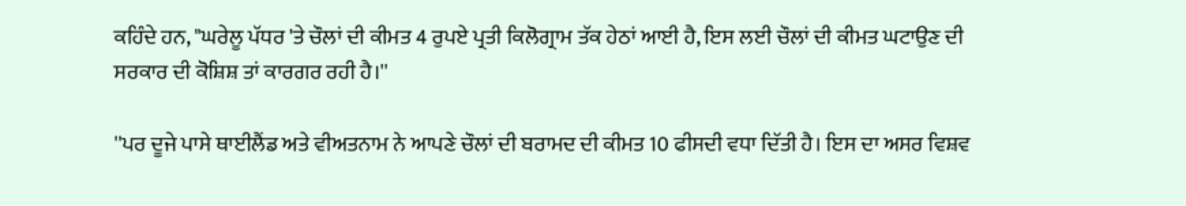ਕਹਿੰਦੇ ਹਨ, "ਘਰੇਲੂ ਪੱਧਰ 'ਤੇ ਚੌਲਾਂ ਦੀ ਕੀਮਤ 4 ਰੁਪਏ ਪ੍ਰਤੀ ਕਿਲੋਗ੍ਰਾਮ ਤੱਕ ਹੇਠਾਂ ਆਈ ਹੈ, ਇਸ ਲਈ ਚੌਲਾਂ ਦੀ ਕੀਮਤ ਘਟਾਉਣ ਦੀ ਸਰਕਾਰ ਦੀ ਕੋਸ਼ਿਸ਼ ਤਾਂ ਕਾਰਗਰ ਰਹੀ ਹੈ।''

''ਪਰ ਦੂਜੇ ਪਾਸੇ ਥਾਈਲੈਂਡ ਅਤੇ ਵੀਅਤਨਾਮ ਨੇ ਆਪਣੇ ਚੌਲਾਂ ਦੀ ਬਰਾਮਦ ਦੀ ਕੀਮਤ 10 ਫੀਸਦੀ ਵਧਾ ਦਿੱਤੀ ਹੈ। ਇਸ ਦਾ ਅਸਰ ਵਿਸ਼ਵ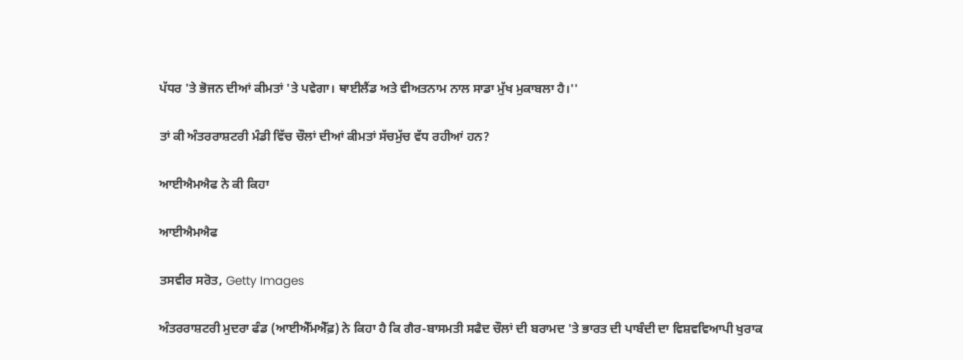ਪੱਧਰ 'ਤੇ ਭੋਜਨ ਦੀਆਂ ਕੀਮਤਾਂ 'ਤੇ ਪਵੇਗਾ। ਥਾਈਲੈਂਡ ਅਤੇ ਵੀਅਤਨਾਮ ਨਾਲ ਸਾਡਾ ਮੁੱਖ ਮੁਕਾਬਲਾ ਹੈ।''

ਤਾਂ ਕੀ ਅੰਤਰਰਾਸ਼ਟਰੀ ਮੰਡੀ ਵਿੱਚ ਚੌਲਾਂ ਦੀਆਂ ਕੀਮਤਾਂ ਸੱਚਮੁੱਚ ਵੱਧ ਰਹੀਆਂ ਹਨ?

ਆਈਐਮਐਫ ਨੇ ਕੀ ਕਿਹਾ

ਆਈਐਮਐਫ

ਤਸਵੀਰ ਸਰੋਤ, Getty Images

ਅੰਤਰਰਾਸ਼ਟਰੀ ਮੁਦਰਾ ਫੰਡ (ਆਈਐੱਮਐੱਫ਼) ਨੇ ਕਿਹਾ ਹੈ ਕਿ ਗੈਰ-ਬਾਸਮਤੀ ਸਫੈਦ ਚੌਲਾਂ ਦੀ ਬਰਾਮਦ 'ਤੇ ਭਾਰਤ ਦੀ ਪਾਬੰਦੀ ਦਾ ਵਿਸ਼ਵਵਿਆਪੀ ਖੁਰਾਕ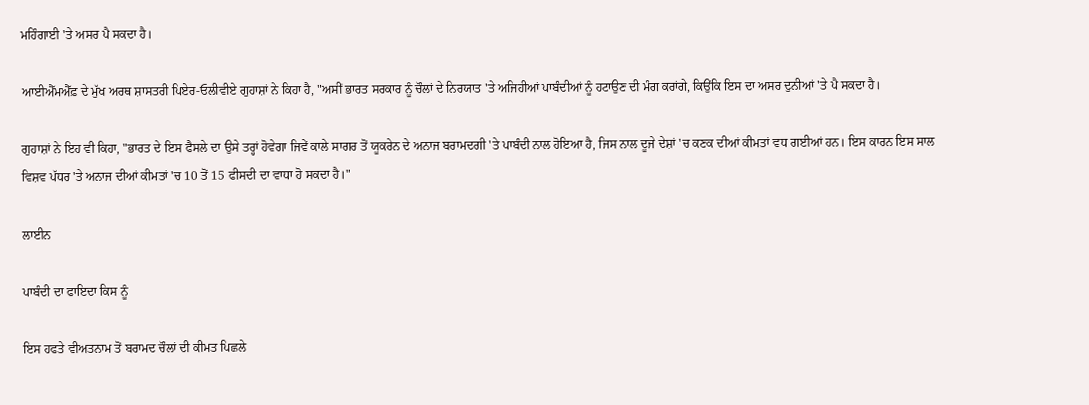ਮਹਿੰਗਾਈ 'ਤੇ ਅਸਰ ਪੈ ਸਕਦਾ ਹੈ।

ਆਈਐੱਮਐੱਫ਼ ਦੇ ਮੁੱਖ ਅਰਥ ਸ਼ਾਸਤਰੀ ਪਿਏਰ-ਓਲੀਵੀਏ ਗੁਹਾਸ਼ਾਂ ਨੇ ਕਿਹਾ ਹੈ, "ਅਸੀਂ ਭਾਰਤ ਸਰਕਾਰ ਨੂੰ ਚੌਲਾਂ ਦੇ ਨਿਰਯਾਤ 'ਤੇ ਅਜਿਹੀਆਂ ਪਾਬੰਦੀਆਂ ਨੂੰ ਹਟਾਉਣ ਦੀ ਮੰਗ ਕਰਾਂਗੇ, ਕਿਉਂਕਿ ਇਸ ਦਾ ਅਸਰ ਦੁਨੀਆਂ 'ਤੇ ਪੈ ਸਕਦਾ ਹੈ।

ਗੁਹਾਸ਼ਾਂ ਨੇ ਇਹ ਵੀ ਕਿਹਾ, "ਭਾਰਤ ਦੇ ਇਸ ਫੈਸਲੇ ਦਾ ਉਸੇ ਤਰ੍ਹਾਂ ਹੋਵੇਗਾ ਜਿਵੇਂ ਕਾਲੇ ਸਾਗਰ ਤੋਂ ਯੂਕਰੇਨ ਦੇ ਅਨਾਜ ਬਰਾਮਦਗੀ 'ਤੇ ਪਾਬੰਦੀ ਨਾਲ ਹੋਇਆ ਹੈ, ਜਿਸ ਨਾਲ ਦੂਜੇ ਦੇਸ਼ਾਂ 'ਚ ਕਣਕ ਦੀਆਂ ਕੀਮਤਾਂ ਵਧ ਗਈਆਂ ਹਨ। ਇਸ ਕਾਰਨ ਇਸ ਸਾਲ ਵਿਸ਼ਵ ਪੱਧਰ 'ਤੇ ਅਨਾਜ ਦੀਆਂ ਕੀਮਤਾਂ 'ਚ 10 ਤੋਂ 15 ਫੀਸਦੀ ਦਾ ਵਾਧਾ ਹੋ ਸਕਦਾ ਹੈ।"

ਲਾਈਨ

ਪਾਬੰਦੀ ਦਾ ਫਾਇਦਾ ਕਿਸ ਨੂੰ

ਇਸ ਹਫਤੇ ਵੀਅਤਨਾਮ ਤੋਂ ਬਰਾਮਦ ਚੌਲਾਂ ਦੀ ਕੀਮਤ ਪਿਛਲੇ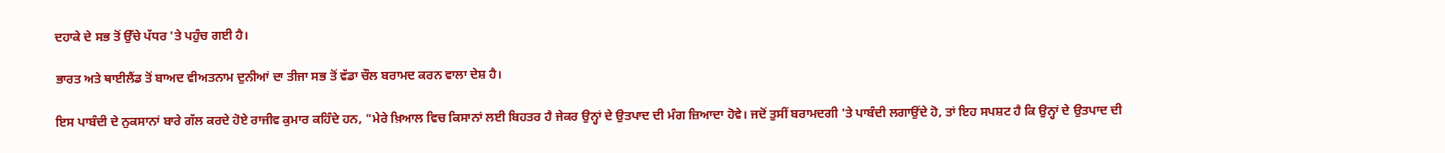ਦਹਾਕੇ ਦੇ ਸਭ ਤੋਂ ਉੱਚੇ ਪੱਧਰ 'ਤੇ ਪਹੁੰਚ ਗਈ ਹੈ।

ਭਾਰਤ ਅਤੇ ਥਾਈਲੈਂਡ ਤੋਂ ਬਾਅਦ ਵੀਅਤਨਾਮ ਦੁਨੀਆਂ ਦਾ ਤੀਜਾ ਸਭ ਤੋਂ ਵੱਡਾ ਚੌਲ ਬਰਾਮਦ ਕਰਨ ਵਾਲਾ ਦੇਸ਼ ਹੈ।

ਇਸ ਪਾਬੰਦੀ ਦੇ ਨੁਕਸਾਨਾਂ ਬਾਰੇ ਗੱਲ ਕਰਦੇ ਹੋਏ ਰਾਜੀਵ ਕੁਮਾਰ ਕਹਿੰਦੇ ਹਨ, "ਮੇਰੇ ਖ਼ਿਆਲ ਵਿਚ ਕਿਸਾਨਾਂ ਲਈ ਬਿਹਤਰ ਹੈ ਜੇਕਰ ਉਨ੍ਹਾਂ ਦੇ ਉਤਪਾਦ ਦੀ ਮੰਗ ਜ਼ਿਆਦਾ ਹੋਵੇ। ਜਦੋਂ ਤੁਸੀਂ ਬਰਾਮਦਗੀ 'ਤੇ ਪਾਬੰਦੀ ਲਗਾਉਂਦੇ ਹੋ, ਤਾਂ ਇਹ ਸਪਸ਼ਟ ਹੈ ਕਿ ਉਨ੍ਹਾਂ ਦੇ ਉਤਪਾਦ ਦੀ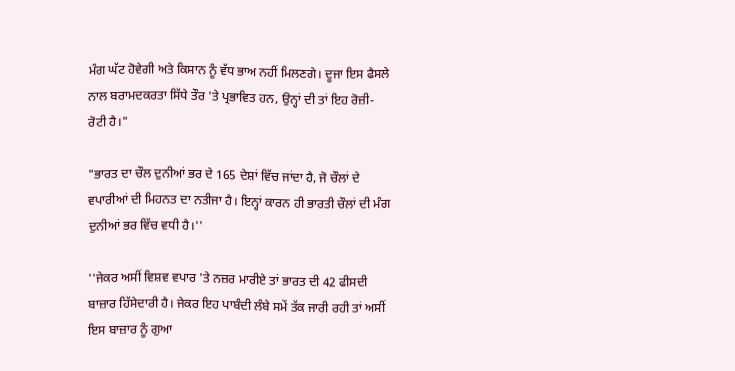ਮੰਗ ਘੱਟ ਹੋਵੇਗੀ ਅਤੇ ਕਿਸਾਨ ਨੂੰ ਵੱਧ ਭਾਅ ਨਹੀਂ ਮਿਲਣਗੇ। ਦੂਜਾ ਇਸ ਫੈਸਲੇ ਨਾਲ ਬਰਾਮਦਕਰਤਾ ਸਿੱਧੇ ਤੌਰ 'ਤੇ ਪ੍ਰਭਾਵਿਤ ਹਨ, ਉਨ੍ਹਾਂ ਦੀ ਤਾਂ ਇਹ ਰੋਜ਼ੀ-ਰੋਟੀ ਹੈ।"

"ਭਾਰਤ ਦਾ ਚੌਲ ਦੁਨੀਆਂ ਭਰ ਦੇ 165 ਦੇਸ਼ਾਂ ਵਿੱਚ ਜਾਂਦਾ ਹੈ, ਜੋ ਚੌਲਾਂ ਦੇ ਵਪਾਰੀਆਂ ਦੀ ਮਿਹਨਤ ਦਾ ਨਤੀਜਾ ਹੈ। ਇਨ੍ਹਾਂ ਕਾਰਨ ਹੀ ਭਾਰਤੀ ਚੌਲਾਂ ਦੀ ਮੰਗ ਦੁਨੀਆਂ ਭਰ ਵਿੱਚ ਵਧੀ ਹੈ।''

''ਜੇਕਰ ਅਸੀਂ ਵਿਸ਼ਵ ਵਪਾਰ 'ਤੇ ਨਜ਼ਰ ਮਾਰੀਏ ਤਾਂ ਭਾਰਤ ਦੀ 42 ਫੀਸਦੀ ਬਾਜ਼ਾਰ ਹਿੱਸੇਦਾਰੀ ਹੈ। ਜੇਕਰ ਇਹ ਪਾਬੰਦੀ ਲੰਬੇ ਸਮੇਂ ਤੱਕ ਜਾਰੀ ਰਹੀ ਤਾਂ ਅਸੀਂ ਇਸ ਬਾਜ਼ਾਰ ਨੂੰ ਗੁਆ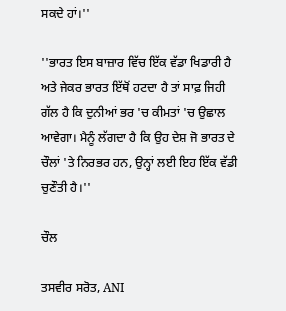ਸਕਦੇ ਹਾਂ।''

''ਭਾਰਤ ਇਸ ਬਾਜ਼ਾਰ ਵਿੱਚ ਇੱਕ ਵੱਡਾ ਖਿਡਾਰੀ ਹੈ ਅਤੇ ਜੇਕਰ ਭਾਰਤ ਇੱਥੋਂ ਹਟਦਾ ਹੈ ਤਾਂ ਸਾਫ਼ ਜਿਹੀ ਗੱਲ ਹੈ ਕਿ ਦੁਨੀਆਂ ਭਰ 'ਚ ਕੀਮਤਾਂ 'ਚ ਉਛਾਲ ਆਵੇਗਾ। ਮੈਨੂੰ ਲੱਗਦਾ ਹੈ ਕਿ ਉਹ ਦੇਸ਼ ਜੋ ਭਾਰਤ ਦੇ ਚੌਲਾਂ 'ਤੇ ਨਿਰਭਰ ਹਨ, ਉਨ੍ਹਾਂ ਲਈ ਇਹ ਇੱਕ ਵੱਡੀ ਚੁਣੌਤੀ ਹੈ।''

ਚੌਲ

ਤਸਵੀਰ ਸਰੋਤ, ANI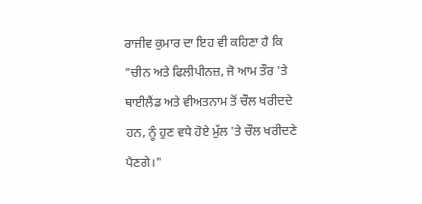ਰਾਜੀਵ ਕੁਮਾਰ ਦਾ ਇਹ ਵੀ ਕਹਿਣਾ ਹੈ ਕਿ "ਚੀਨ ਅਤੇ ਫਿਲੀਪੀਨਜ਼, ਜੋ ਆਮ ਤੌਰ 'ਤੇ ਥਾਈਲੈਂਡ ਅਤੇ ਵੀਅਤਨਾਮ ਤੋਂ ਚੌਲ ਖਰੀਦਦੇ ਹਨ, ਨੂੰ ਹੁਣ ਵਧੇ ਹੋਏ ਮੁੱਲ 'ਤੇ ਚੌਲ ਖਰੀਦਣੇ ਪੈਣਗੇ।"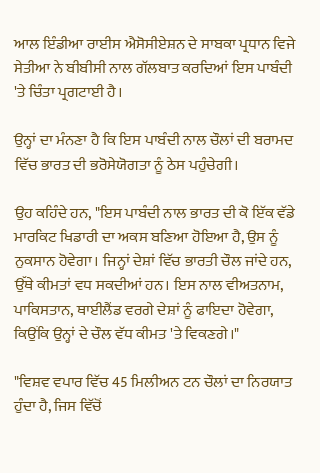ਆਲ ਇੰਡੀਆ ਰਾਈਸ ਐਸੋਸੀਏਸ਼ਨ ਦੇ ਸਾਬਕਾ ਪ੍ਰਧਾਨ ਵਿਜੇ ਸੇਤੀਆ ਨੇ ਬੀਬੀਸੀ ਨਾਲ ਗੱਲਬਾਤ ਕਰਦਿਆਂ ਇਸ ਪਾਬੰਦੀ 'ਤੇ ਚਿੰਤਾ ਪ੍ਰਗਟਾਈ ਹੈ।

ਉਨ੍ਹਾਂ ਦਾ ਮੰਨਣਾ ਹੈ ਕਿ ਇਸ ਪਾਬੰਦੀ ਨਾਲ ਚੌਲਾਂ ਦੀ ਬਰਾਮਦ ਵਿੱਚ ਭਾਰਤ ਦੀ ਭਰੋਸੇਯੋਗਤਾ ਨੂੰ ਠੇਸ ਪਹੁੰਚੇਗੀ।

ਉਹ ਕਹਿੰਦੇ ਹਨ, "ਇਸ ਪਾਬੰਦੀ ਨਾਲ ਭਾਰਤ ਦੀ ਕੋ ਇੱਕ ਵੱਡੇ ਮਾਰਕਿਟ ਖਿਡਾਰੀ ਦਾ ਅਕਸ ਬਣਿਆ ਹੋਇਆ ਹੈ, ਉਸ ਨੂੰ ਨੁਕਸਾਨ ਹੋਵੇਗਾ। ਜਿਨ੍ਹਾਂ ਦੇਸ਼ਾਂ ਵਿੱਚ ਭਾਰਤੀ ਚੌਲ ਜਾਂਦੇ ਹਨ, ਉੱਥੇ ਕੀਮਤਾਂ ਵਧ ਸਕਦੀਆਂ ਹਨ। ਇਸ ਨਾਲ ਵੀਅਤਨਾਮ, ਪਾਕਿਸਤਾਨ, ਥਾਈਲੈਂਡ ਵਰਗੇ ਦੇਸ਼ਾਂ ਨੂੰ ਫਾਇਦਾ ਹੋਵੇਗਾ, ਕਿਉਂਕਿ ਉਨ੍ਹਾਂ ਦੇ ਚੌਲ ਵੱਧ ਕੀਮਤ 'ਤੇ ਵਿਕਣਗੇ।"

"ਵਿਸ਼ਵ ਵਪਾਰ ਵਿੱਚ 45 ਮਿਲੀਅਨ ਟਨ ਚੌਲਾਂ ਦਾ ਨਿਰਯਾਤ ਹੁੰਦਾ ਹੈ, ਜਿਸ ਵਿੱਚੋਂ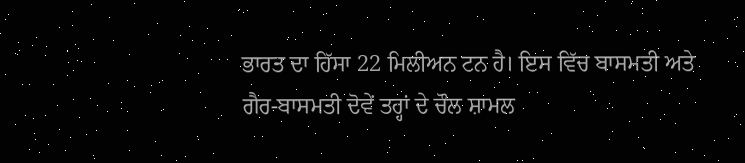ਭਾਰਤ ਦਾ ਹਿੱਸਾ 22 ਮਿਲੀਅਨ ਟਨ ਹੈ। ਇਸ ਵਿੱਚ ਬਾਸਮਤੀ ਅਤੇ ਗੈਰ-ਬਾਸਮਤੀ ਦੋਵੇਂ ਤਰ੍ਹਾਂ ਦੇ ਚੌਲ ਸ਼ਾਮਲ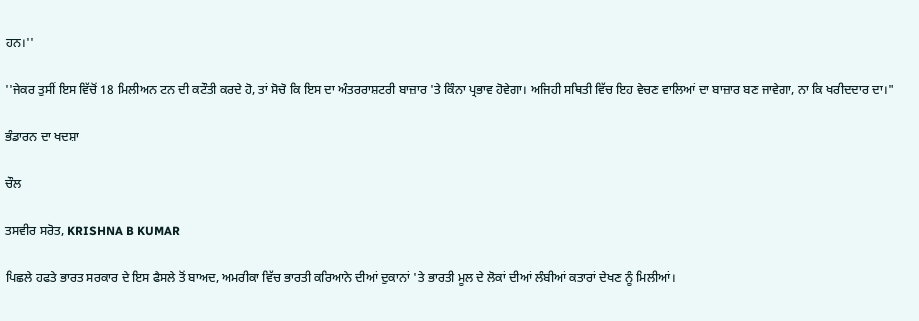ਹਨ।''

''ਜੇਕਰ ਤੁਸੀਂ ਇਸ ਵਿੱਚੋਂ 18 ਮਿਲੀਅਨ ਟਨ ਦੀ ਕਟੌਤੀ ਕਰਦੇ ਹੋ, ਤਾਂ ਸੋਚੋ ਕਿ ਇਸ ਦਾ ਅੰਤਰਰਾਸ਼ਟਰੀ ਬਾਜ਼ਾਰ 'ਤੇ ਕਿੰਨਾ ਪ੍ਰਭਾਵ ਹੋਵੇਗਾ। ਅਜਿਹੀ ਸਥਿਤੀ ਵਿੱਚ ਇਹ ਵੇਚਣ ਵਾਲਿਆਂ ਦਾ ਬਾਜ਼ਾਰ ਬਣ ਜਾਵੇਗਾ, ਨਾ ਕਿ ਖਰੀਦਦਾਰ ਦਾ।"

ਭੰਡਾਰਨ ਦਾ ਖਦਸ਼ਾ

ਚੌਲ

ਤਸਵੀਰ ਸਰੋਤ, KRISHNA B KUMAR

ਪਿਛਲੇ ਹਫਤੇ ਭਾਰਤ ਸਰਕਾਰ ਦੇ ਇਸ ਫੈਸਲੇ ਤੋਂ ਬਾਅਦ, ਅਮਰੀਕਾ ਵਿੱਚ ਭਾਰਤੀ ਕਰਿਆਨੇ ਦੀਆਂ ਦੁਕਾਨਾਂ 'ਤੇ ਭਾਰਤੀ ਮੂਲ ਦੇ ਲੋਕਾਂ ਦੀਆਂ ਲੰਬੀਆਂ ਕਤਾਰਾਂ ਦੇਖਣ ਨੂੰ ਮਿਲੀਆਂ।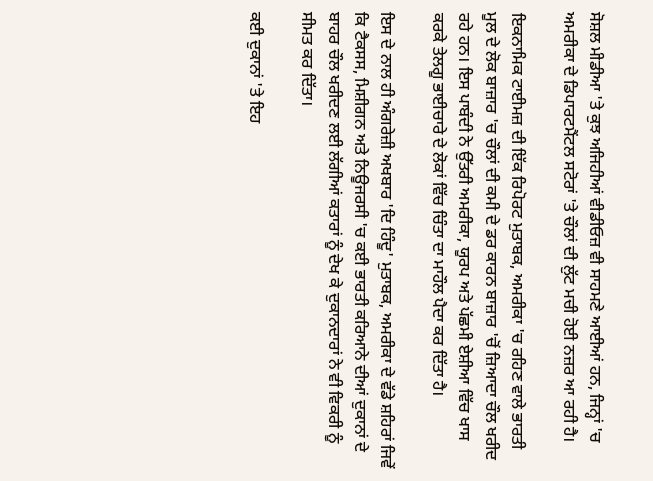ਸੋਸ਼ਲ ਮੀਡੀਆ 'ਤੇ ਕੁਝ ਅਜਿਹੀਆਂ ਵੀਡੀਓਜ਼ ਵੀ ਸਾਹਮਣੇ ਆਈਆਂ ਹਨ, ਜਿਨ੍ਹਾਂ 'ਚ ਅਮਰੀਕਾ ਦੇ ਡਿਪਾਰਟਮੈਂਟਲ ਸਟੋਰਾਂ 'ਤੇ ਚੌਲਾਂ ਦੀ ਲੁੱਟ ਮਚੀ ਹੋਈ ਨਜ਼ਰ ਆ ਰਹੀ ਹੈ।

ਇਕਨਾਮਿਕ ਟਾਈਮਜ਼ ਦੀ ਇੱਕ ਰਿਪੋਰਟ ਮੁਤਾਬਕ, ਅਮਰੀਕਾ 'ਚ ਰਹਿਣ ਵਾਲੇ ਭਾਰਤੀ ਮੂਲ ਦੇ ਲੋਕ ਬਾਜ਼ਾਰ 'ਚ ਚੌਲਾਂ ਦੀ ਕਮੀ ਦੇ ਡਰ ਕਾਰਨ ਬਾਜ਼ਾਰ 'ਚੋਂ ਜ਼ਿਆਦਾ ਚੌਲ ਖਰੀਦ ਰਹੇ ਹਨ। ਇਸ ਪਾਬੰਦੀ ਨੇ ਉੱਤਰੀ ਅਮਰੀਕਾ, ਯੂਰਪ ਅਤੇ ਪੱਛਮੀ ਏਸ਼ੀਆ ਵਿੱਚ ਖਾਸ ਕਰਕੇ ਤੇਲਗੂ ਭਾਈਚਾਰੇ ਦੇ ਲੋਕਾਂ ਵਿੱਚ ਚਿੰਤਾ ਦਾ ਮਾਹੌਲ ਪੈਦਾ ਕਰ ਦਿੱਤਾ ਹੈ।

ਇਸ ਦੇ ਨਾਲ ਹੀ ਅੰਗਰੇਜ਼ੀ ਅਖਬਾਰ 'ਦਿ ਹਿੰਦੂ' ਮੁਤਾਬਕ, ਅਮਰੀਕਾ ਦੇ ਵੱਡੇ ਸ਼ਹਿਰਾਂ ਜਿਵੇਂ ਕਿ ਟੈਕਸਸ, ਮਿਸ਼ੀਗਨ ਅਤੇ ਨਿਊਜਰਸੀ 'ਚ ਕਈ ਭਾਰਤੀ ਕਰਿਆਨੇ ਦੀਆਂ ਦੁਕਾਨਾਂ ਦੇ ਬਾਹਰ ਚੌਲ ਖਰੀਦਣ ਲਈ ਲੱਗੀਆਂ ਕਤਾਰਾਂ ਨੂੰ ਦੇਖ ਕੇ ਦੁਕਾਨਦਾਰਾਂ ਨੇ ਵੀ ਵਿਕਰੀ ਨੂੰ ਸੀਮਤ ਕਰ ਦਿੱਤਾ।

ਕਈ ਦੁਕਾਨਾਂ 'ਤੇ ਇਹ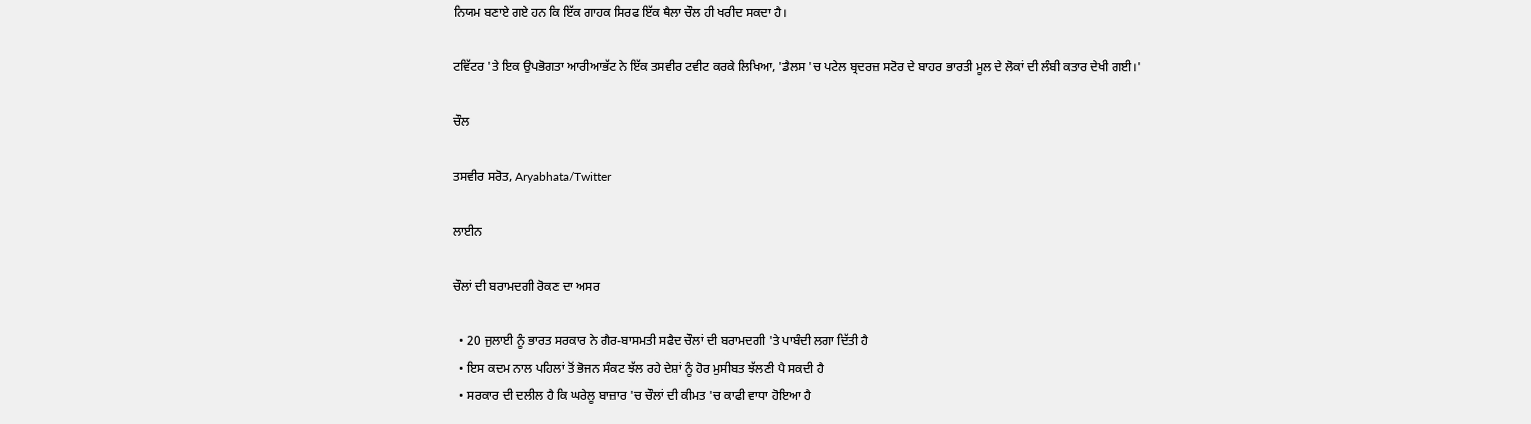ਨਿਯਮ ਬਣਾਏ ਗਏ ਹਨ ਕਿ ਇੱਕ ਗਾਹਕ ਸਿਰਫ ਇੱਕ ਥੈਲਾ ਚੌਲ ਹੀ ਖਰੀਦ ਸਕਦਾ ਹੈ।

ਟਵਿੱਟਰ 'ਤੇ ਇਕ ਉਪਭੋਗਤਾ ਆਰੀਆਭੱਟ ਨੇ ਇੱਕ ਤਸਵੀਰ ਟਵੀਟ ਕਰਕੇ ਲਿਖਿਆ, 'ਡੈਲਸ 'ਚ ਪਟੇਲ ਬ੍ਰਦਰਜ਼ ਸਟੋਰ ਦੇ ਬਾਹਰ ਭਾਰਤੀ ਮੂਲ ਦੇ ਲੋਕਾਂ ਦੀ ਲੰਬੀ ਕਤਾਰ ਦੇਖੀ ਗਈ।'

ਚੌਲ

ਤਸਵੀਰ ਸਰੋਤ, Aryabhata/Twitter

ਲਾਈਨ

ਚੌਲਾਂ ਦੀ ਬਰਾਮਦਗੀ ਰੋਕਣ ਦਾ ਅਸਰ

  • 20 ਜੁਲਾਈ ਨੂੰ ਭਾਰਤ ਸਰਕਾਰ ਨੇ ਗੈਰ-ਬਾਸਮਤੀ ਸਫੈਦ ਚੌਲਾਂ ਦੀ ਬਰਾਮਦਗੀ 'ਤੇ ਪਾਬੰਦੀ ਲਗਾ ਦਿੱਤੀ ਹੈ
  • ਇਸ ਕਦਮ ਨਾਲ ਪਹਿਲਾਂ ਤੋਂ ਭੋਜਨ ਸੰਕਟ ਝੱਲ ਰਹੇ ਦੇਸ਼ਾਂ ਨੂੰ ਹੋਰ ਮੁਸੀਬਤ ਝੱਲਣੀ ਪੈ ਸਕਦੀ ਹੈ
  • ਸਰਕਾਰ ਦੀ ਦਲੀਲ ਹੈ ਕਿ ਘਰੇਲੂ ਬਾਜ਼ਾਰ 'ਚ ਚੌਲਾਂ ਦੀ ਕੀਮਤ 'ਚ ਕਾਫੀ ਵਾਧਾ ਹੋਇਆ ਹੈ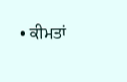• ਕੀਮਤਾਂ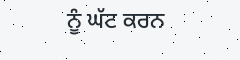ਨੂੰ ਘੱਟ ਕਰਨ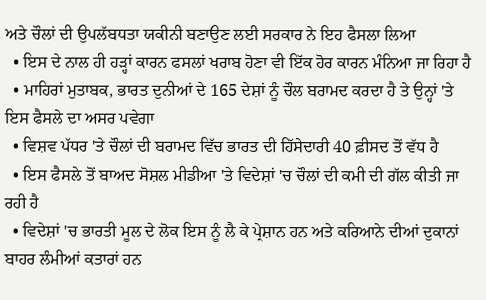ਅਤੇ ਚੌਲਾਂ ਦੀ ਉਪਲੱਬਧਤਾ ਯਕੀਨੀ ਬਣਾਉਣ ਲਈ ਸਰਕਾਰ ਨੇ ਇਹ ਫੈਸਲਾ ਲਿਆ
  • ਇਸ ਦੇ ਨਾਲ ਹੀ ਹੜ੍ਹਾਂ ਕਾਰਨ ਫਸਲਾਂ ਖਰਾਬ ਹੋਣਾ ਵੀ ਇੱਕ ਹੋਰ ਕਾਰਨ ਮੰਨਿਆ ਜਾ ਰਿਹਾ ਹੈ
  • ਮਾਹਿਰਾਂ ਮੁਤਾਬਕ, ਭਾਰਤ ਦੁਨੀਆਂ ਦੇ 165 ਦੇਸ਼ਾਂ ਨੂੰ ਚੌਲ ਬਰਾਮਦ ਕਰਦਾ ਹੈ ਤੇ ਉਨ੍ਹਾਂ 'ਤੇ ਇਸ ਫੈਸਲੇ ਦਾ ਅਸਰ ਪਵੇਗਾ
  • ਵਿਸ਼ਵ ਪੱਧਰ 'ਤੇ ਚੌਲਾਂ ਦੀ ਬਰਾਮਦ ਵਿੱਚ ਭਾਰਤ ਦੀ ਹਿੱਸੇਦਾਰੀ 40 ਫ਼ੀਸਦ ਤੋਂ ਵੱਧ ਹੈ
  • ਇਸ ਫੈਸਲੇ ਤੋਂ ਬਾਅਦ ਸੋਸ਼ਲ ਮੀਡੀਆ 'ਤੇ ਵਿਦੇਸ਼ਾਂ 'ਚ ਚੌਲਾਂ ਦੀ ਕਮੀ ਦੀ ਗੱਲ ਕੀਤੀ ਜਾ ਰਹੀ ਹੈ
  • ਵਿਦੇਸ਼ਾਂ 'ਚ ਭਾਰਤੀ ਮੂਲ ਦੇ ਲੋਕ ਇਸ ਨੂੰ ਲੈ ਕੇ ਪ੍ਰੇਸ਼ਾਨ ਹਨ ਅਤੇ ਕਰਿਆਨੇ ਦੀਆਂ ਦੁਕਾਨਾਂ ਬਾਹਰ ਲੰਮੀਆਂ ਕਤਾਰਾਂ ਹਨ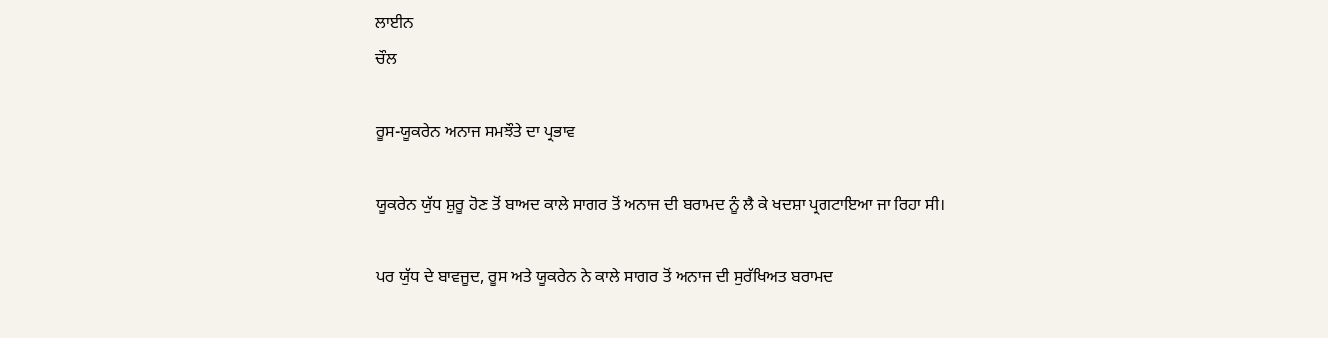ਲਾਈਨ
ਚੌਲ

ਰੂਸ-ਯੂਕਰੇਨ ਅਨਾਜ ਸਮਝੌਤੇ ਦਾ ਪ੍ਰਭਾਵ

ਯੂਕਰੇਨ ਯੁੱਧ ਸ਼ੁਰੂ ਹੋਣ ਤੋਂ ਬਾਅਦ ਕਾਲੇ ਸਾਗਰ ਤੋਂ ਅਨਾਜ ਦੀ ਬਰਾਮਦ ਨੂੰ ਲੈ ਕੇ ਖਦਸ਼ਾ ਪ੍ਰਗਟਾਇਆ ਜਾ ਰਿਹਾ ਸੀ।

ਪਰ ਯੁੱਧ ਦੇ ਬਾਵਜੂਦ, ਰੂਸ ਅਤੇ ਯੂਕਰੇਨ ਨੇ ਕਾਲੇ ਸਾਗਰ ਤੋਂ ਅਨਾਜ ਦੀ ਸੁਰੱਖਿਅਤ ਬਰਾਮਦ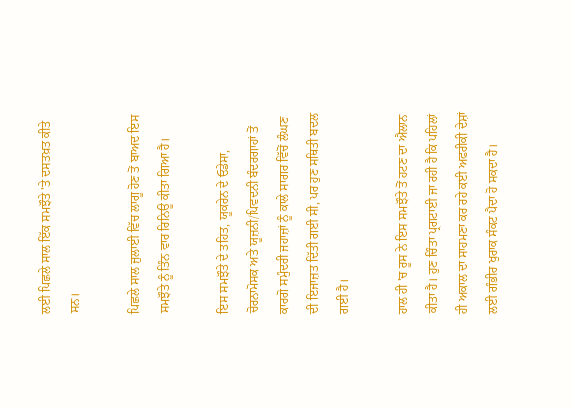ਲਈ ਪਿਛਲੇ ਸਾਲ ਇੱਕ ਸਮਝੌਤੇ 'ਤੇ ਦਸਤਖ਼ਤ ਕੀਤੇ ਸਨ।

ਪਿਛਲੇ ਸਾਲ ਜੁਲਾਈ ਵਿੱਚ ਲਾਗੂ ਹੋਣ ਤੋਂ ਬਾਅਦ ਇਸ ਸਮਝੌਤੇ ਨੂੰ ਤਿੰਨ ਵਾਰ ਰਿਨਿਊ ਕੀਤਾ ਗਿਆ ਹੈ।

ਇਸ ਸਮਝੌਤੇ ਦੇ ਤਹਿਤ, ਯੂਕਰੇਨ ਦੇ ਓਡੇਸਾ, ਚੋਰਨਾਮੋਸਕ ਅਤੇ ਯੂਜ਼ਨੀ/ਪਿਵਦਨੀ ਬੰਦਰਗਾਹਾਂ ਤੋਂ ਕਾਰਗੋ ਸਮੁੰਦਰੀ ਜਹਾਜ਼ਾਂ ਨੂੰ ਕਾਲੇ ਸਾਗਰ ਵਿੱਚੋਂ ਲੰਘਣ ਦੀ ਇਜਾਜ਼ਤ ਦਿੱਤੀ ਗਈ ਸੀ, ਪਰ ਹੁਣ ਸਥਿਤੀ ਬਦਲ ਗਈ ਹੈ।

ਹਾਲ ਹੀ 'ਚ ਰੂਸ ਨੇ ਇਸ ਸਮਝੌਤੇ ਤੋਂ ਹਟਣ ਦਾ ਐਲਾਨ ਕੀਤਾ ਹੈ। ਹੁਣ ਚਿੰਤਾ ਪ੍ਰਗਟਾਈ ਜਾ ਰਹੀ ਹੈ ਕਿ ਪਹਿਲਾਂ ਹੀ ਅਕਾਲ ਦਾ ਸਾਹਮਣਾ ਕਰ ਰਹੇ ਕਈ ਅਫਰੀਕੀ ਦੇਸ਼ਾਂ ਲਈ ਗੰਭੀਰ ਖੁਰਾਕ ਸੰਕਟ ਪੈਦਾ ਹੋ ਸਕਦਾ ਹੈ।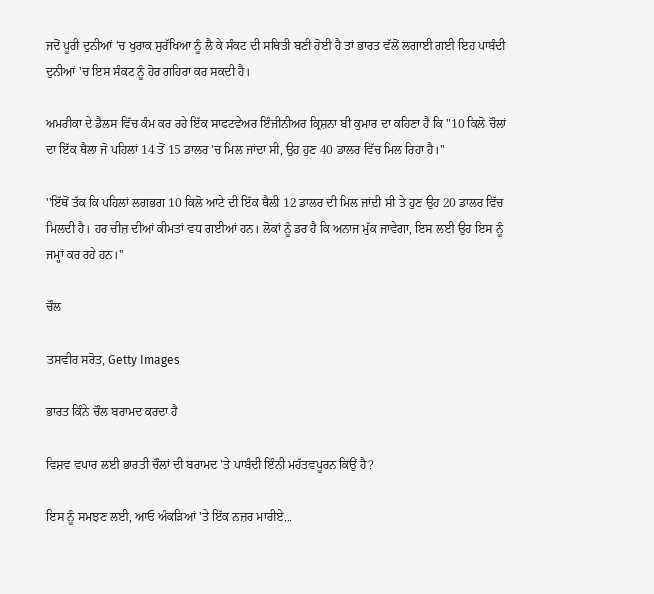ਜਦੋਂ ਪੂਰੀ ਦੁਨੀਆਂ 'ਚ ਖੁਰਾਕ ਸੁਰੱਖਿਆ ਨੂੰ ਲੈ ਕੇ ਸੰਕਟ ਦੀ ਸਥਿਤੀ ਬਣੀ ਹੋਈ ਹੈ ਤਾਂ ਭਾਰਤ ਵੱਲੋਂ ਲਗਾਈ ਗਈ ਇਹ ਪਾਬੰਦੀ ਦੁਨੀਆਂ 'ਚ ਇਸ ਸੰਕਟ ਨੂੰ ਹੋਰ ਗਹਿਰਾ ਕਰ ਸਕਦੀ ਹੈ।

ਅਮਰੀਕਾ ਦੇ ਡੈਲਸ ਵਿੱਚ ਕੰਮ ਕਰ ਰਹੇ ਇੱਕ ਸਾਫਟਵੇਅਰ ਇੰਜੀਨੀਅਰ ਕ੍ਰਿਸ਼ਨਾ ਬੀ ਕੁਮਾਰ ਦਾ ਕਹਿਣਾ ਹੈ ਕਿ "10 ਕਿਲੋ ਚੌਲਾਂ ਦਾ ਇੱਕ ਥੈਲਾ ਜੋ ਪਹਿਲਾਂ 14 ਤੋਂ 15 ਡਾਲਰ 'ਚ ਮਿਲ ਜਾਂਦਾ ਸੀ, ਉਹ ਹੁਣ 40 ਡਾਲਰ ਵਿੱਚ ਮਿਲ ਰਿਹਾ ਹੈ।''

''ਇੱਥੋਂ ਤੱਕ ਕਿ ਪਹਿਲਾਂ ਲਗਭਗ 10 ਕਿਲੋ ਆਟੇ ਦੀ ਇੱਕ ਥੈਲੀ 12 ਡਾਲਰ ਦੀ ਮਿਲ ਜਾਂਦੀ ਸੀ ਤੇ ਹੁਣ ਉਹ 20 ਡਾਲਰ ਵਿੱਚ ਮਿਲਦੀ ਹੈ। ਹਰ ਚੀਜ਼ ਦੀਆਂ ਕੀਮਤਾਂ ਵਧ ਗਈਆਂ ਹਨ। ਲੋਕਾਂ ਨੂੰ ਡਰ ਹੈ ਕਿ ਅਨਾਜ ਮੁੱਕ ਜਾਵੇਗਾ, ਇਸ ਲਈ ਉਹ ਇਸ ਨੂੰ ਜਮ੍ਹਾਂ ਕਰ ਰਹੇ ਹਨ।''

ਚੌਲ

ਤਸਵੀਰ ਸਰੋਤ, Getty Images

ਭਾਰਤ ਕਿੰਨੇ ਚੌਲ ਬਰਾਮਦ ਕਰਦਾ ਹੈ

ਵਿਸ਼ਵ ਵਪਾਰ ਲਈ ਭਾਰਤੀ ਚੌਲਾਂ ਦੀ ਬਰਾਮਦ 'ਤੇ ਪਾਬੰਦੀ ਇੰਨੀ ਮਹੱਤਵਪੂਰਨ ਕਿਉਂ ਹੈ?

ਇਸ ਨੂੰ ਸਮਝਣ ਲਈ, ਆਓ ਅੰਕੜਿਆਂ 'ਤੇ ਇੱਕ ਨਜ਼ਰ ਮਾਰੀਏ...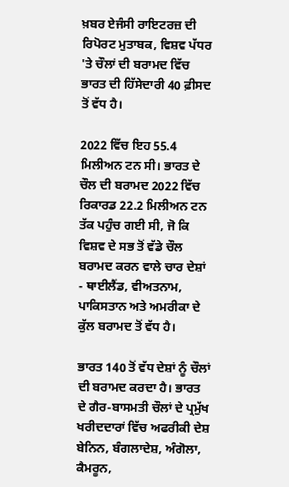ਖ਼ਬਰ ਏਜੰਸੀ ਰਾਇਟਰਜ਼ ਦੀ ਰਿਪੋਰਟ ਮੁਤਾਬਕ, ਵਿਸ਼ਵ ਪੱਧਰ 'ਤੇ ਚੌਲਾਂ ਦੀ ਬਰਾਮਦ ਵਿੱਚ ਭਾਰਤ ਦੀ ਹਿੱਸੇਦਾਰੀ 40 ਫ਼ੀਸਦ ਤੋਂ ਵੱਧ ਹੈ।

2022 ਵਿੱਚ ਇਹ 55.4 ਮਿਲੀਅਨ ਟਨ ਸੀ। ਭਾਰਤ ਦੇ ਚੌਲ ਦੀ ਬਰਾਮਦ 2022 ਵਿੱਚ ਰਿਕਾਰਡ 22.2 ਮਿਲੀਅਨ ਟਨ ਤੱਕ ਪਹੁੰਚ ਗਈ ਸੀ, ਜੋ ਕਿ ਵਿਸ਼ਵ ਦੇ ਸਭ ਤੋਂ ਵੱਡੇ ਚੌਲ ਬਰਾਮਦ ਕਰਨ ਵਾਲੇ ਚਾਰ ਦੇਸ਼ਾਂ - ਥਾਈਲੈਂਡ, ਵੀਅਤਨਾਮ, ਪਾਕਿਸਤਾਨ ਅਤੇ ਅਮਰੀਕਾ ਦੇ ਕੁੱਲ ਬਰਾਮਦ ਤੋਂ ਵੱਧ ਹੈ।

ਭਾਰਤ 140 ਤੋਂ ਵੱਧ ਦੇਸ਼ਾਂ ਨੂੰ ਚੌਲਾਂ ਦੀ ਬਰਾਮਦ ਕਰਦਾ ਹੈ। ਭਾਰਤ ਦੇ ਗੈਰ-ਬਾਸਮਤੀ ਚੌਲਾਂ ਦੇ ਪ੍ਰਮੁੱਖ ਖਰੀਦਦਾਰਾਂ ਵਿੱਚ ਅਫਰੀਕੀ ਦੇਸ਼ ਬੇਨਿਨ, ਬੰਗਲਾਦੇਸ਼, ਅੰਗੋਲਾ, ਕੈਮਰੂਨ,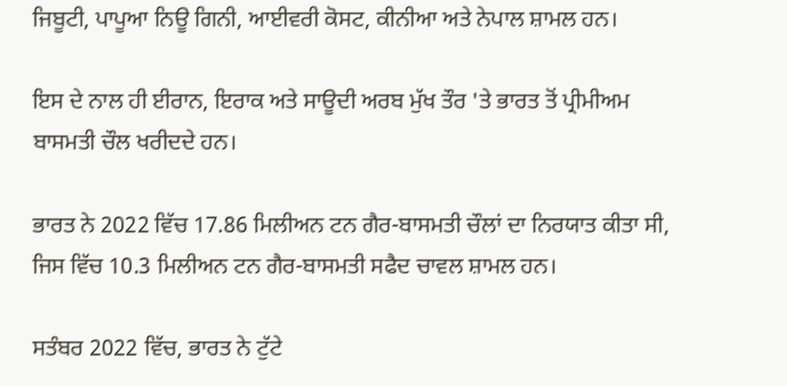ਜਿਬੂਟੀ, ਪਾਪੂਆ ਨਿਊ ਗਿਨੀ, ਆਈਵਰੀ ਕੋਸਟ, ਕੀਨੀਆ ਅਤੇ ਨੇਪਾਲ ਸ਼ਾਮਲ ਹਨ।

ਇਸ ਦੇ ਨਾਲ ਹੀ ਈਰਾਨ, ਇਰਾਕ ਅਤੇ ਸਾਊਦੀ ਅਰਬ ਮੁੱਖ ਤੌਰ 'ਤੇ ਭਾਰਤ ਤੋਂ ਪ੍ਰੀਮੀਅਮ ਬਾਸਮਤੀ ਚੌਲ ਖਰੀਦਦੇ ਹਨ।

ਭਾਰਤ ਨੇ 2022 ਵਿੱਚ 17.86 ਮਿਲੀਅਨ ਟਨ ਗੈਰ-ਬਾਸਮਤੀ ਚੌਲਾਂ ਦਾ ਨਿਰਯਾਤ ਕੀਤਾ ਸੀ, ਜਿਸ ਵਿੱਚ 10.3 ਮਿਲੀਅਨ ਟਨ ਗੈਰ-ਬਾਸਮਤੀ ਸਫੈਦ ਚਾਵਲ ਸ਼ਾਮਲ ਹਨ।

ਸਤੰਬਰ 2022 ਵਿੱਚ, ਭਾਰਤ ਨੇ ਟੁੱਟੇ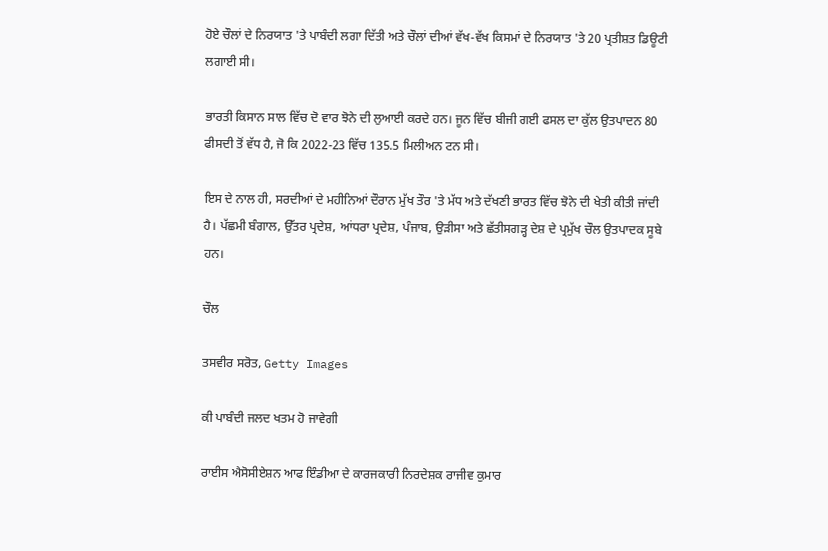ਹੋਏ ਚੌਲਾਂ ਦੇ ਨਿਰਯਾਤ 'ਤੇ ਪਾਬੰਦੀ ਲਗਾ ਦਿੱਤੀ ਅਤੇ ਚੌਲਾਂ ਦੀਆਂ ਵੱਖ-ਵੱਖ ਕਿਸਮਾਂ ਦੇ ਨਿਰਯਾਤ 'ਤੇ 20 ਪ੍ਰਤੀਸ਼ਤ ਡਿਊਟੀ ਲਗਾਈ ਸੀ।

ਭਾਰਤੀ ਕਿਸਾਨ ਸਾਲ ਵਿੱਚ ਦੋ ਵਾਰ ਝੋਨੇ ਦੀ ਲੁਆਈ ਕਰਦੇ ਹਨ। ਜੂਨ ਵਿੱਚ ਬੀਜੀ ਗਈ ਫਸਲ ਦਾ ਕੁੱਲ ਉਤਪਾਦਨ 80 ਫੀਸਦੀ ਤੋਂ ਵੱਧ ਹੈ, ਜੋ ਕਿ 2022-23 ਵਿੱਚ 135.5 ਮਿਲੀਅਨ ਟਨ ਸੀ।

ਇਸ ਦੇ ਨਾਲ ਹੀ, ਸਰਦੀਆਂ ਦੇ ਮਹੀਨਿਆਂ ਦੌਰਾਨ ਮੁੱਖ ਤੌਰ 'ਤੇ ਮੱਧ ਅਤੇ ਦੱਖਣੀ ਭਾਰਤ ਵਿੱਚ ਝੋਨੇ ਦੀ ਖੇਤੀ ਕੀਤੀ ਜਾਂਦੀ ਹੈ। ਪੱਛਮੀ ਬੰਗਾਲ, ਉੱਤਰ ਪ੍ਰਦੇਸ਼, ਆਂਧਰਾ ਪ੍ਰਦੇਸ਼, ਪੰਜਾਬ, ਉੜੀਸਾ ਅਤੇ ਛੱਤੀਸਗੜ੍ਹ ਦੇਸ਼ ਦੇ ਪ੍ਰਮੁੱਖ ਚੌਲ ਉਤਪਾਦਕ ਸੂਬੇ ਹਨ।

ਚੌਲ

ਤਸਵੀਰ ਸਰੋਤ, Getty Images

ਕੀ ਪਾਬੰਦੀ ਜਲਦ ਖਤਮ ਹੋ ਜਾਵੇਗੀ

ਰਾਈਸ ਐਸੋਸੀਏਸ਼ਨ ਆਫ ਇੰਡੀਆ ਦੇ ਕਾਰਜਕਾਰੀ ਨਿਰਦੇਸ਼ਕ ਰਾਜੀਵ ਕੁਮਾਰ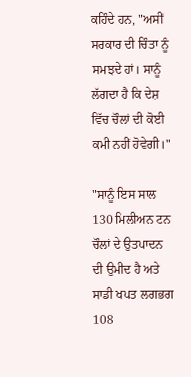ਕਹਿੰਦੇ ਹਨ, "ਅਸੀਂ ਸਰਕਾਰ ਦੀ ਚਿੰਤਾ ਨੂੰ ਸਮਝਦੇ ਹਾਂ। ਸਾਨੂੰ ਲੱਗਦਾ ਹੈ ਕਿ ਦੇਸ਼ ਵਿੱਚ ਚੌਲਾਂ ਦੀ ਕੋਈ ਕਮੀ ਨਹੀਂ ਹੋਵੇਗੀ।"

"ਸਾਨੂੰ ਇਸ ਸਾਲ 130 ਮਿਲੀਅਨ ਟਨ ਚੌਲਾਂ ਦੇ ਉਤਪਾਦਨ ਦੀ ਉਮੀਦ ਹੈ ਅਤੇ ਸਾਡੀ ਖਪਤ ਲਗਭਗ 108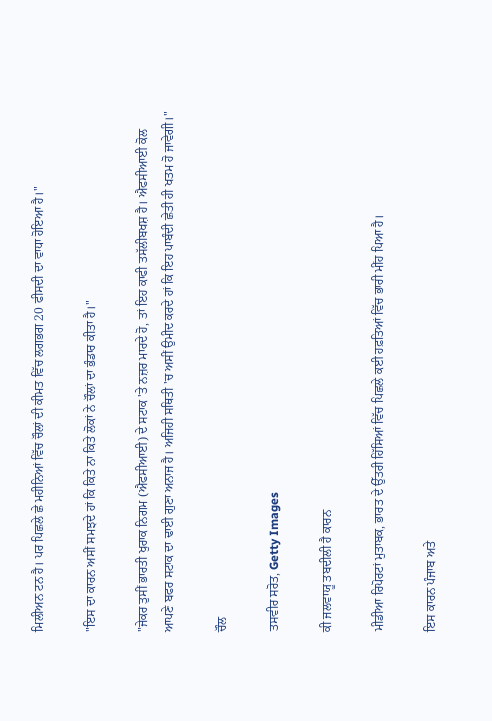ਮਿਲੀਅਨ ਟਨ ਹੈ। ਪਰ ਪਿਛਲੇ ਛੇ ਮਹੀਨਿਆਂ ਵਿੱਚ ਚੌਲਾਂ ਦੀ ਕੀਮਤ ਵਿੱਚ ਲਗਭਗ 20 ਫੀਸਦੀ ਦਾ ਵਾਧਾ ਹੋਇਆ ਹੈ।"

"ਇਸ ਦਾ ਕਾਰਨ ਅਸੀਂ ਸਮਝਦੇ ਹਾਂ ਕਿ ਕਿਤੇ ਨਾ ਕਿਤੇ ਲੋਕਾਂ ਨੇ ਚੌਲਾਂ ਦਾ ਭੰਡਾਰ ਕੀਤਾ ਹੈ।"

"ਜੇਕਰ ਤੁਸੀਂ ਭਾਰਤੀ ਖੁਰਾਕ ਨਿਗਮ (ਐਫਸੀਆਈ) ਦੇ ਸਟਾਕ 'ਤੇ ਨਜ਼ਰ ਮਾਰਦੇ ਹੋ, ਤਾਂ ਇਹ ਕਾਫੀ ਤਸੱਲੀਬਖਸ਼ ਹੈ। ਐਫਸੀਆਈ ਕੋਲ ਆਪਣੇ ਬਫਰ ਸਟਾਕ ਦਾ ਢਾਈ ਗੁਣਾ ਅਨਾਜ ਹੈ। ਅਜਿਹੀ ਸਥਿਤੀ 'ਚ ਅਸੀਂ ਉਮੀਦ ਕਰਦੇ ਹਾਂ ਕਿ ਇਹ ਪਾਬੰਦੀ ਛੇਤੀ ਹੀ ਖਤਮ ਹੋ ਜਾਵੇਗੀ।"

ਚੌਲ

ਤਸਵੀਰ ਸਰੋਤ, Getty Images

ਕੀ ਜਲਵਾਯੂ ਤਬਦੀਲੀ ਹੈ ਕਾਰਨ

ਮੀਡੀਆ ਰਿਪੋਰਟਾਂ ਮੁਤਾਬਕ, ਭਾਰਤ ਦੇ ਉੱਤਰੀ ਹਿੱਸਿਆਂ ਵਿੱਚ ਪਿਛਲੇ ਕਈ ਹਫ਼ਤਿਆਂ ਵਿੱਚ ਭਾਰੀ ਮੀਂਹ ਪਿਆ ਹੈ।

ਇਸ ਕਾਰਨ ਪੰਜਾਬ ਅਤੇ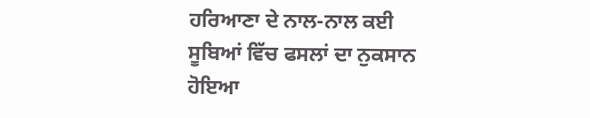ਹਰਿਆਣਾ ਦੇ ਨਾਲ-ਨਾਲ ਕਈ ਸੂਬਿਆਂ ਵਿੱਚ ਫਸਲਾਂ ਦਾ ਨੁਕਸਾਨ ਹੋਇਆ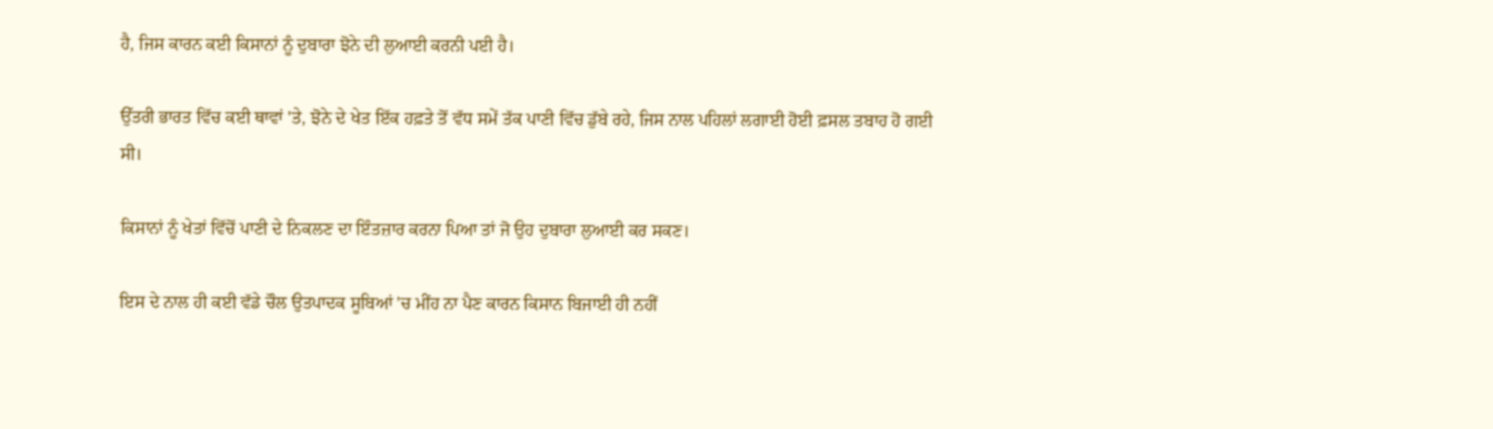ਹੈ, ਜਿਸ ਕਾਰਨ ਕਈ ਕਿਸਾਨਾਂ ਨੂੰ ਦੁਬਾਰਾ ਝੋਨੇ ਦੀ ਲੁਆਈ ਕਰਨੀ ਪਈ ਹੈ।

ਉੱਤਰੀ ਭਾਰਤ ਵਿੱਚ ਕਈ ਥਾਵਾਂ 'ਤੇ, ਝੋਨੇ ਦੇ ਖੇਤ ਇੱਕ ਹਫ਼ਤੇ ਤੋਂ ਵੱਧ ਸਮੇਂ ਤੱਕ ਪਾਣੀ ਵਿੱਚ ਡੁੱਬੇ ਰਹੇ, ਜਿਸ ਨਾਲ ਪਹਿਲਾਂ ਲਗਾਈ ਹੋਈ ਫ਼ਸਲ ਤਬਾਹ ਹੋ ਗਈ ਸੀ।

ਕਿਸਾਨਾਂ ਨੂੰ ਖੇਤਾਂ ਵਿੱਚੋਂ ਪਾਣੀ ਦੇ ਨਿਕਲਣ ਦਾ ਇੰਤਜ਼ਾਰ ਕਰਨਾ ਪਿਆ ਤਾਂ ਜੋ ਉਹ ਦੁਬਾਰਾ ਲੁਆਈ ਕਰ ਸਕਣ।

ਇਸ ਦੇ ਨਾਲ ਹੀ ਕਈ ਵੱਡੇ ਚੌਲ ਉਤਪਾਦਕ ਸੂਬਿਆਂ 'ਚ ਮੀਂਹ ਨਾ ਪੈਣ ਕਾਰਨ ਕਿਸਾਨ ਬਿਜਾਈ ਹੀ ਨਹੀਂ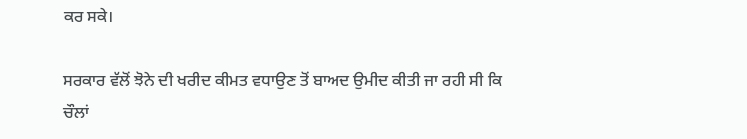ਕਰ ਸਕੇ।

ਸਰਕਾਰ ਵੱਲੋਂ ਝੋਨੇ ਦੀ ਖਰੀਦ ਕੀਮਤ ਵਧਾਉਣ ਤੋਂ ਬਾਅਦ ਉਮੀਦ ਕੀਤੀ ਜਾ ਰਹੀ ਸੀ ਕਿ ਚੌਲਾਂ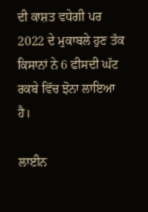ਦੀ ਕਾਸ਼ਤ ਵਧੇਗੀ ਪਰ 2022 ਦੇ ਮੁਕਾਬਲੇ ਹੁਣ ਤੱਕ ਕਿਸਾਨਾਂ ਨੇ 6 ਫੀਸਦੀ ਘੱਟ ਰਕਬੇ ਵਿੱਚ ਝੋਨਾ ਲਾਇਆ ਹੈ।

ਲਾਈਨ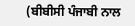(ਬੀਬੀਸੀ ਪੰਜਾਬੀ ਨਾਲ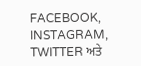FACEBOOK, INSTAGRAM, TWITTER ਅਤੇ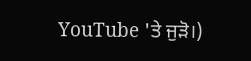YouTube 'ਤੇ ਜੁੜੋ।)